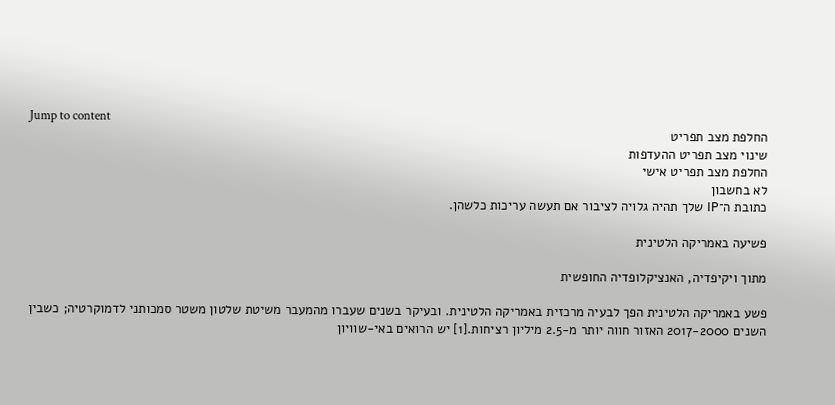Jump to content
החלפת מצב תפריט
שינוי מצב תפריט ההעדפות
החלפת מצב תפריט אישי
לא בחשבון
כתובת ה־IP שלך תהיה גלויה לציבור אם תעשה עריכות כלשהן.

פשיעה באמריקה הלטינית

מתוך ויקיפדיה, האנציקלופדיה החופשית

פשע באמריקה הלטינית הפך לבעיה מרכזית באמריקה הלטינית. ובעיקר בשנים שעברו מהמעבר משיטת שלטון משטר סמכותני לדמוקרטיה; כשבין השנים 2017-2000 האזור חווה יותר מ-2.5 מיליון רציחות.[1] יש הרואים באי-שוויון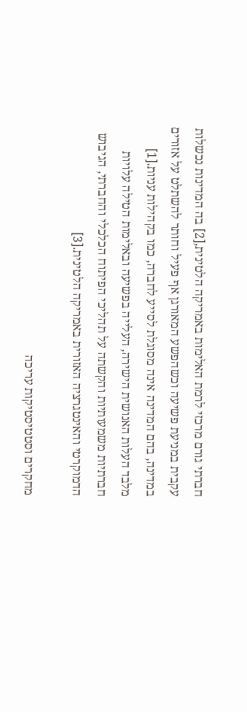חברתי גורם מרכזי לרמת האלימות באמריקה הלטינית,[2] בה המדינות נכשלות עקבית במניעת פשיעה וכשהפשע המאורגן אף פעיל וחותר להשתלט על אזורים במדינה, בהם המדינה אינה מסוגלת לסייע לחברה, כמו בקהילות עניות.[1] מלבד העלות האנושית הישירה, העלייה בפשיעה ובאלימות הטילה עלויות חברתיות משמעותיות והקשתה על תהליכי הפיתוח הכלכלי והחברתי, הגיבוש הדמוקרטי והאינטגרציה האזורית באמריקה הלטינית.[3]

מחקרים וסטטיסטיקות עריכה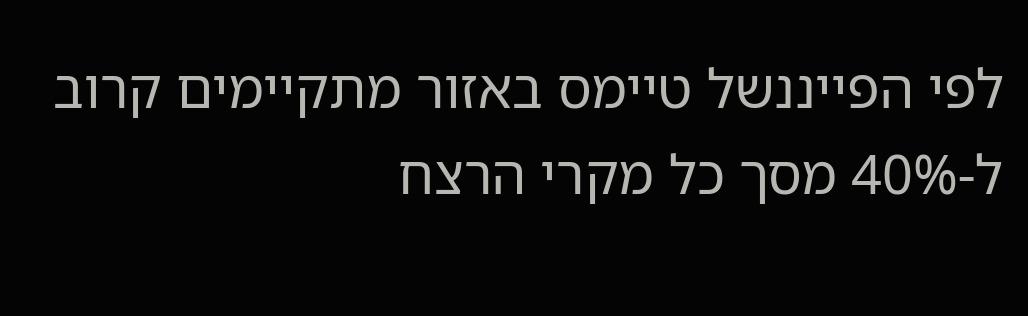לפי הפייננשל טיימס באזור מתקיימים קרוב ל-40% מסך כל מקרי הרצח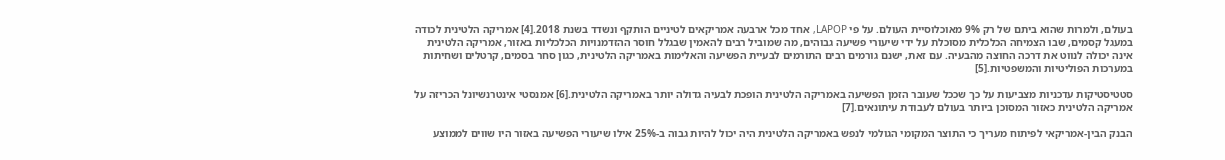בעולם, ולמרות שהוא ביתם של רק 9% מאוכלוסיית העולם. על פי LAPOP, אחד מכל ארבעה אמריקאים לטיניים הותקף ונשדד בשנת 2018.[4] אמריקה הלטינית לכודה במעגל קסמים, שבו הצמיחה הכלכלית מסוכלת על ידי שיעורי פשיעה גבוהים, מה שמוביל רבים להאמין שבגלל חוסר ההזדמנויות הכלכליות באזור, אמריקה הלטינית אינה יכולה לנווט את דרכה החוצה מהבעיה. עם זאת, ישנם גורמים רבים התורמים לבעיית הפשיעה והאלימות באמריקה הלטינית, כגון סחר בסמים, קרטלים ושחיתות במערכות הפוליטיות והמשפטיות.[5]

סטטיסטיקות עדכניות מצביעות על כך שככל שעובר הזמן הפשיעה באמריקה הלטינית הופכת לבעיה גדולה יותר באמריקה הלטינית.[6] אמנסטי אינטרנשיונל הכריזה על אמריקה הלטינית כאזור המסוכן ביותר בעולם לעבודת עיתונאים.[7]

הבנק הבין-אמריקאי לפיתוח מעריך כי התוצר המקומי הגולמי לנפש באמריקה הלטינית היה יכול להיות גבוה ב-25% אילו שיעורי הפשיעה באזור היו שווים לממוצע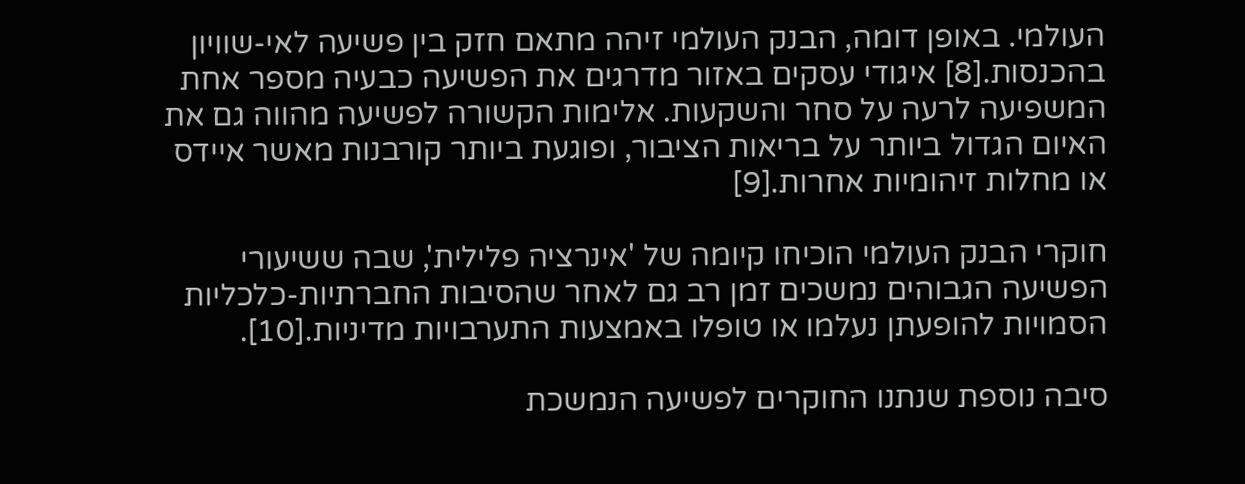העולמי. באופן דומה, הבנק העולמי זיהה מתאם חזק בין פשיעה לאי-שוויון בהכנסות.[8] איגודי עסקים באזור מדרגים את הפשיעה כבעיה מספר אחת המשפיעה לרעה על סחר והשקעות. אלימות הקשורה לפשיעה מהווה גם את האיום הגדול ביותר על בריאות הציבור, ופוגעת ביותר קורבנות מאשר איידס או מחלות זיהומיות אחרות.[9]

חוקרי הבנק העולמי הוכיחו קיומה של 'אינרציה פלילית', שבה ששיעורי הפשיעה הגבוהים נמשכים זמן רב גם לאחר שהסיבות החברתיות-כלכליות הסמויות להופעתן נעלמו או טופלו באמצעות התערבויות מדיניות.[10].

סיבה נוספת שנתנו החוקרים לפשיעה הנמשכת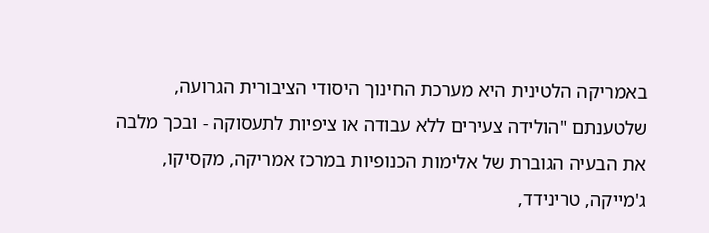באמריקה הלטינית היא מערכת החינוך היסודי הציבורית הגרועה, שלטענתם "הולידה צעירים ללא עבודה או ציפיות לתעסוקה - ובכך מלבה את הבעיה הגוברת של אלימות הכנופיות במרכז אמריקה, מקסיקו, ג'מייקה, טרינידד,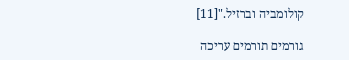קולומביה וברזיל."[11]

גורמים תורמים עריכה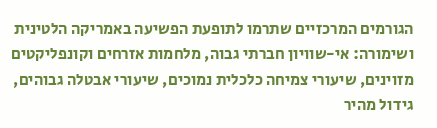הגורמים המרכזיים שתרמו לתופעת הפשיעה באמריקה הלטינית ושימורה: אי-שוויון חברתי גבוה, מלחמות אזרחים וקונפליקטים מזוינים, שיעורי צמיחה כלכלית נמוכים, שיעורי אבטלה גבוהים, גידול מהיר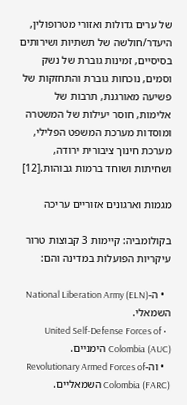של ערים גדולות ואזורי מטרופולין, היעדר/חולשה של תשתיות ושירותים בסיסיים, זמינות גוברת של נשק וסמים, נוכחות גוברת והתחזקות של פשיעה מאורגנת, תרבות של אלימות, חוסר יעילות של המשטרה ומוסדות מערכת המשפט הפלילי, מערכת חינוך ציבורית ירודה, ושחיתות ושוחד ברמות גבוהות.[12]

מגמות וארגונים אזוריים עריכה

בקולומביה: קיימות 3 קבוצות טרור עיקריות הפועלות במדינה והם:

  • ה-National Liberation Army (ELN) השמאלי.
  • United Self-Defense Forces of Colombia (AUC) הימניים.
  • וה-Revolutionary Armed Forces of Colombia (FARC) השמאליים.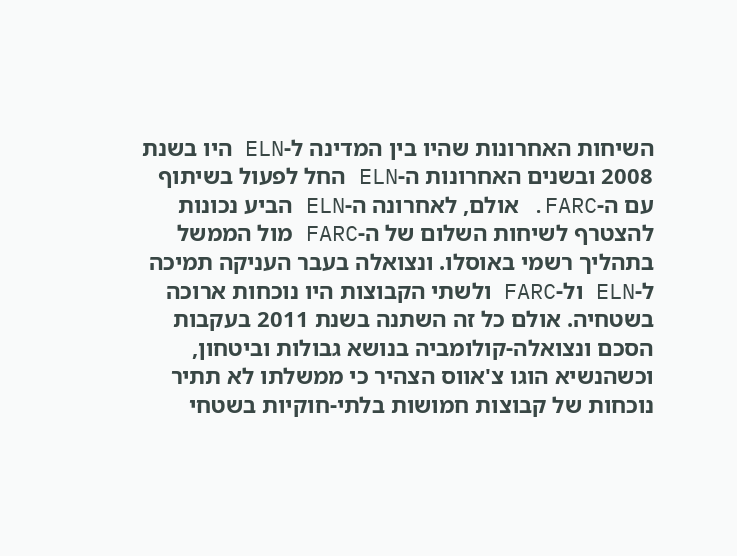השיחות האחרונות שהיו בין המדינה ל-ELN היו בשנת 2008 ובשנים האחרונות ה-ELN החל לפעול בשיתוף עם ה-FARC. אולם, לאחרונה ה-ELN הביע נכונות להצטרף לשיחות השלום של ה-FARC מול הממשל בתהליך רשמי באוסלו. ונצואלה בעבר העניקה תמיכה ל-ELN ול-FARC ולשתי הקבוצות היו נוכחות ארוכה בשטחיה. אולם כל זה השתנה בשנת 2011 בעקבות הסכם ונצואלה-קולומביה בנושא גבולות וביטחון, וכשהנשיא הוגו צ'אווס הצהיר כי ממשלתו לא תתיר נוכחות של קבוצות חמושות בלתי-חוקיות בשטחי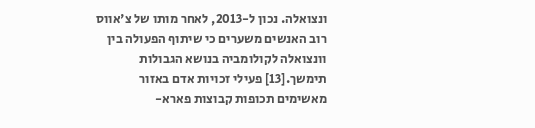ונצואלה. נכון ל-2013, לאחר מותו של צ'אווס רוב האנשים משערים כי שיתוף הפעולה בין וונצואלה לקולומביה בנושא הגבולות תימשך.[13] פעילי זכויות אדם באזור מאשימים תכופות קבוצות פארא-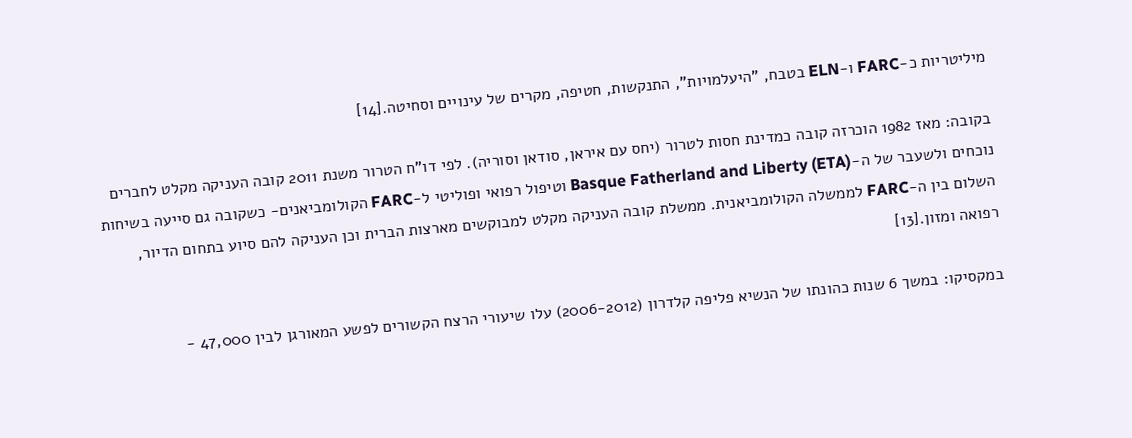מיליטריות כ-FARC ו-ELN בטבח, "היעלמויות", התנקשות, חטיפה, מקרים של עינויים וסחיטה.[14]

בקובה: מאז 1982 הוכרזה קובה כמדינת חסות לטרור (יחס עם איראן, סודאן וסוריה). לפי דו"ח הטרור משנת 2011 קובה העניקה מקלט לחברים נוכחים ולשעבר של ה-Basque Fatherland and Liberty (ETA) וטיפול רפואי ופוליטי ל-FARC הקולומביאנים- כשקובה גם סייעה בשיחות השלום בין ה-FARC לממשלה הקולומביאנית. ממשלת קובה העניקה מקלט למבוקשים מארצות הברית וכן העניקה להם סיוע בתחום הדיור, רפואה ומזון.[13]

במקסיקו: במשך 6 שנות כהונתו של הנשיא פליפה קלדרון (2006-2012) עלו שיעורי הרצח הקשורים לפשע המאורגן לבין 47,000 -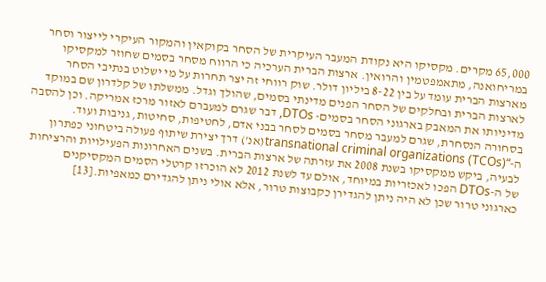65,000 מקרים. מקסיקו היא נקודת המעבר העיקרית של הסחר בקוקאין והמקור העיקרי לייצור וסחר במריחואנה, מתאמפטמין והרואין. ארצות הברית הערכיה כי הרווח מסחר בסמים שחוזר למקסיקו מארצות הברית עומד על בין 8-22 ביליון דולר. שוק רווחי זה יצר תחרות על מי ישלוט בנתיבי הסחר לארצות הברית ובחלקים של הסחר הפנים מדינתי בסמים, שהולך וגדל. ממשלתו של קלדרון שם במוקד מדיניותו את המאבק בארגוני הסחר בסמים- DTOs, דבר שגרם למעברם לאזור מרכז אמריקה. וכן להסבה בסחורה הנסחרת, שגרם למעבר מסחר בסמים לסחר בבני אדם, לחטיפות, סחיטות, גניבות ועוד. ה-“transnational criminal organizations (TCOs)(אנ') דרך יצירת שיתוף פעולה ביטחוני כפתרון לבעיה, ביקש ממקסיקו בשנת 2008 את עזרתה של ארצות הברית. בשנים האחרונות הפעילויות והרציחות של ה-DTOs הפכו לאכזריות במיוחד, אולם עד לשנת 2012 לא הוכרזו קרטלי הסמים המקסיקנים כארגוני טרור שכן לא היה ניתן להגדירן כקבוצות טרור, אלא אולי ניתן להגדירם כמאפיות.[13]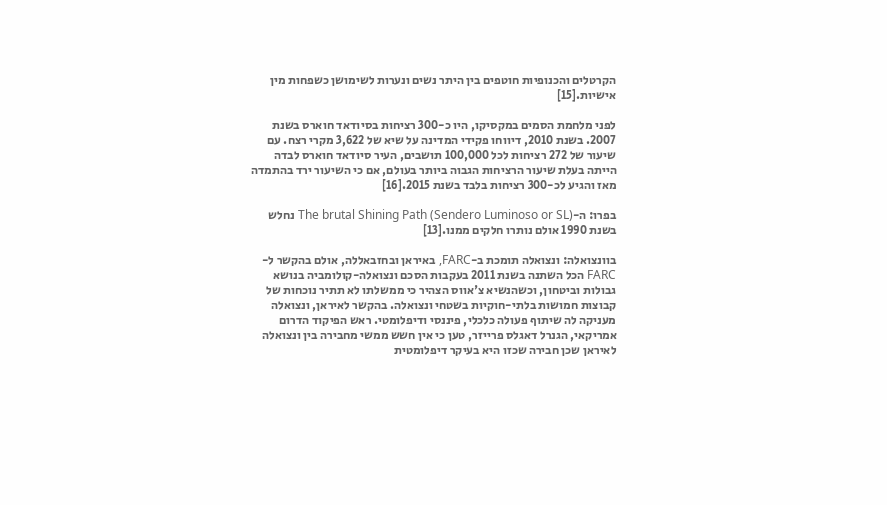הקרטלים והכנופיות חוטפים בין היתר נשים ונערות לשימושן כשפחות מין אישיות.[15]

לפני מלחמת הסמים במקסיקו, היו כ-300 רציחות בסיודאד חוארס בשנת 2007. בשנת 2010, דיווחו פקידי המדינה על שיא של 3,622 מקרי רצח. עם שיעור של 272 רציחות לכל 100,000 תושבים, העיר סיודאד חוארס לבדה הייתה בעלת שיעור הרציחות הגבוה ביותר בעולם, אם כי השיעור ירד בהתמדה מאז והגיע לכ-300 רציחות בלבד בשנת 2015.[16]

בפרו: ה-The brutal Shining Path (Sendero Luminoso or SL) נחלש בשנת 1990 אולם נותרו חלקים ממנו.[13]

בוונצואלה: ונצואלה תומכת ב-FARC, באיראן ובחזבאללה, אולם בהקשר ל-FARC הכל השתנה בשנת 2011 בעקבות הסכם ונצואלה-קולומביה בנושא גבולות וביטחון, וכשהנשיא צ'אווס הצהיר כי ממשלתו לא תתיר נוכחות של קבוצות חמושות בלתי-חוקיות בשטחי ונצואלה. בהקשר לאיראן, ונצואלה מעניקה לה שיתוף פעולה כלכלי, פיננסי ודיפלומטי. ראש הפיקוד הדרום אמריקאי, הגנרל דאגלס פרייזר, טען כי אין חשש ממשי מחבירה בין ונצואלה לאיראן שכן חבירה שכזו היא בעיקר דיפלומטית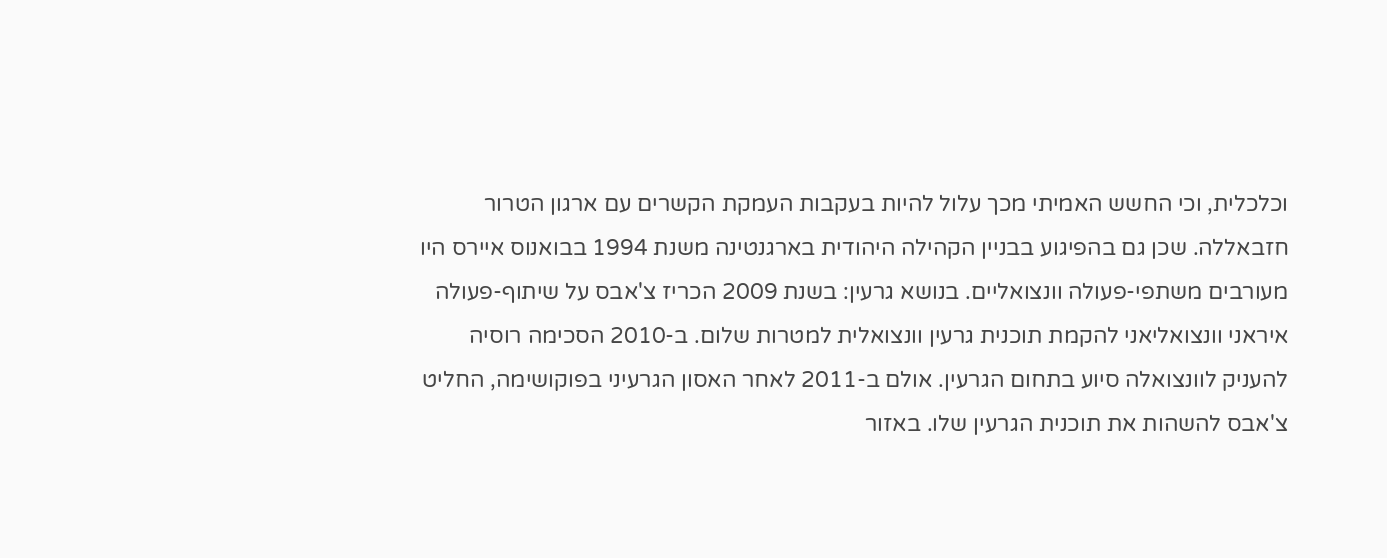וכלכלית, וכי החשש האמיתי מכך עלול להיות בעקבות העמקת הקשרים עם ארגון הטרור חזבאללה. שכן גם בהפיגוע בבניין הקהילה היהודית בארגנטינה משנת 1994 בבואנוס איירס היו מעורבים משתפי-פעולה וונצואליים. בנושא גרעין: בשנת 2009 הכריז צ'אבס על שיתוף-פעולה איראני וונצואליאני להקמת תוכנית גרעין וונצואלית למטרות שלום. ב-2010 הסכימה רוסיה להעניק לוונצואלה סיוע בתחום הגרעין. אולם ב-2011 לאחר האסון הגרעיני בפוקושימה, החליט צ'אבס להשהות את תוכנית הגרעין שלו. באזור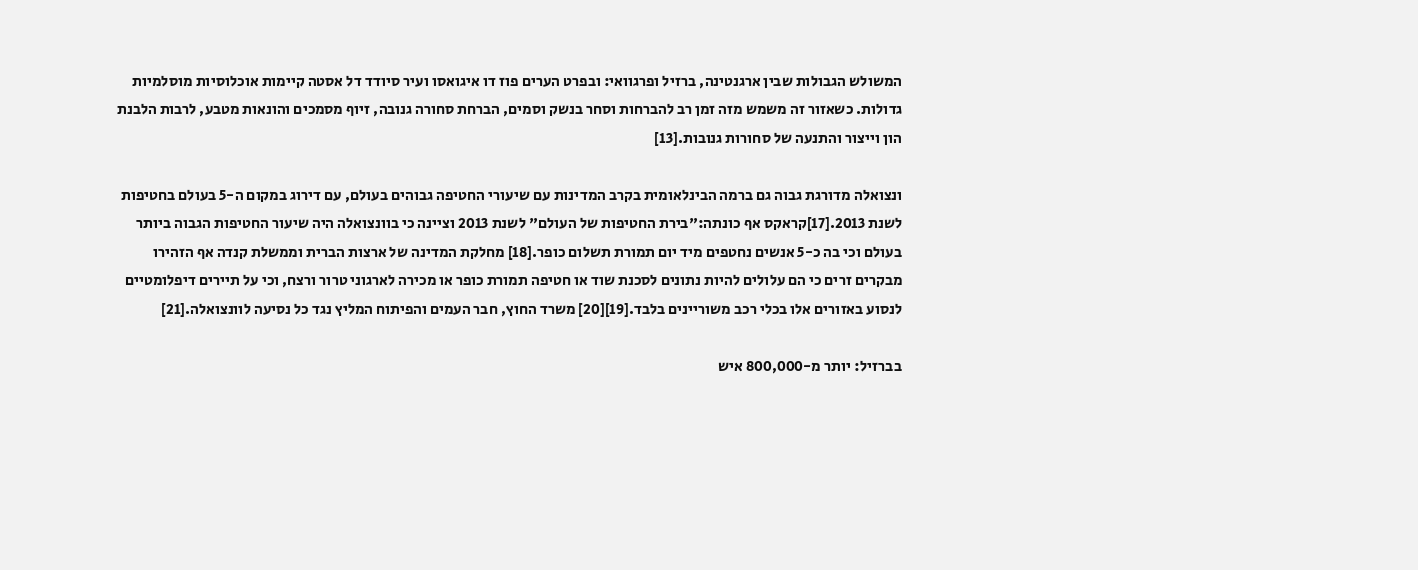המשולש הגבולות שבין ארגנטינה, ברזיל ופרגוואי: ובפרט הערים פוז דו איגואסו ועיר סיודד דל אסטה קיימות אוכלוסיות מוסלמיות גדולות. כשאזור זה משמש מזה זמן רב להברחות וסחר בנשק וסמים, הברחת סחורה גנובה, זיוף מסמכים והונאות מטבע, לרבות הלבנת הון וייצור והתנעה של סחורות גנובות.[13]

ונצואלה מדורגת גבוה גם ברמה הבינלאומית בקרב המדינות עם שיעורי החטיפה גבוהים בעולם, עם דירוג במקום ה-5 בעולם בחטיפות לשנת 2013.[17]קראקס אף כונתה:"בירת החטיפות של העולם" לשנת 2013 וציינה כי בוונצואלה היה שיעור החטיפות הגבוה ביותר בעולם וכי בה כ-5 אנשים נחטפים מיד יום תמורת תשלום כופר.[18] מחלקת המדינה של ארצות הברית וממשלת קנדה אף הזהירו מבקרים זרים כי הם עלולים להיות נתונים לסכנת שוד או חטיפה תמורת כופר או מכירה לארגוני טרור ורצח, וכי על תיירים דיפלומטיים לנסוע באזורים אלו בכלי רכב משוריינים בלבד.[19][20] משרד החוץ, חבר העמים והפיתוח המליץ נגד כל נסיעה לוונצואלה.[21]

בברזיל: יותר מ-800,000 איש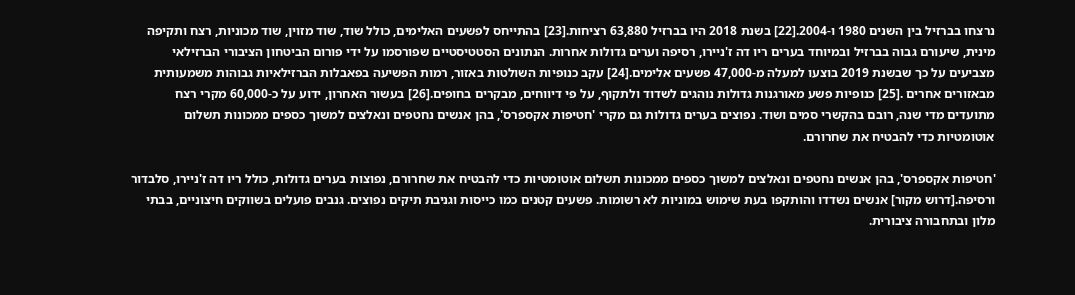נרצחו בברזיל בין השנים 1980 ו-2004.[22] בשנת 2018 היו בברזיל 63,880 רציחות.[23] בהתייחס לפשעים האלימים, כולל שוד, שוד מזוין, שוד מכוניות, רצח ותקיפה מינית, שיעורם גבוה בברזיל ובמיוחד בערים ריו דה ז'ניירו, רסיפה וערים גדולות אחרות. הנתונים הסטטיסטיים שפורסמו על ידי פורום הביטחון הציבורי הברזילאי מצביעים על כך שבשנת 2019 בוצעו למעלה מ-47,000 פשעים אלימים.[24] עקב כנופיות השולטות באזור, רמות הפשיעה בפאבלות הברזילאיות גבוהות משמעותית מבאזורים אחרים .[25] כנופיות פשע מאורגנות גדולות נוהגים לשדוד ולתקוף, על פי דיווחים, מבקרים בחופים.[26] בעשור האחרון, ידוע על כ-60,000 מקרי רצח מתועדים מדי שנה, רובם בהקשרי סמים ושוד. נפוצים בערים גדולות גם מקרי 'חטיפות אקספרס', בהן אנשים נחטפים ונאלצים למשוך כספים ממכונות תשלום אוטומטיות כדי להבטיח את שחרורם.

'חטיפות אקספרס', בהן אנשים נחטפים ונאלצים למשוך כספים ממכונות תשלום אוטומטיות כדי להבטיח את שחרורם, נפוצות בערים גדולות, כולל ריו דה ז'ניירו, סלבדור ורסיפה.[דרוש מקור] אנשים נשדדו והותקפו בעת שימוש במוניות לא רשומות. פשעים קטנים כמו כייסות וגניבת תיקים נפוצים. גנבים פועלים בשווקים חיצוניים, בבתי מלון ובתחבורה ציבורית.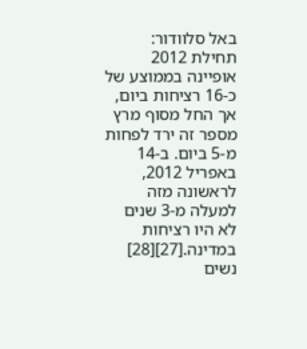באל סלוודור: תחילת 2012 אופיינה בממוצע של כ-16 רציחות ביום, אך החל מסוף מרץ מספר זה ירד לפחות מ-5 ביום. ב-14 באפריל 2012, לראשונה מזה למעלה מ-3 שנים לא היו רציחות במדינה.[27][28] נשים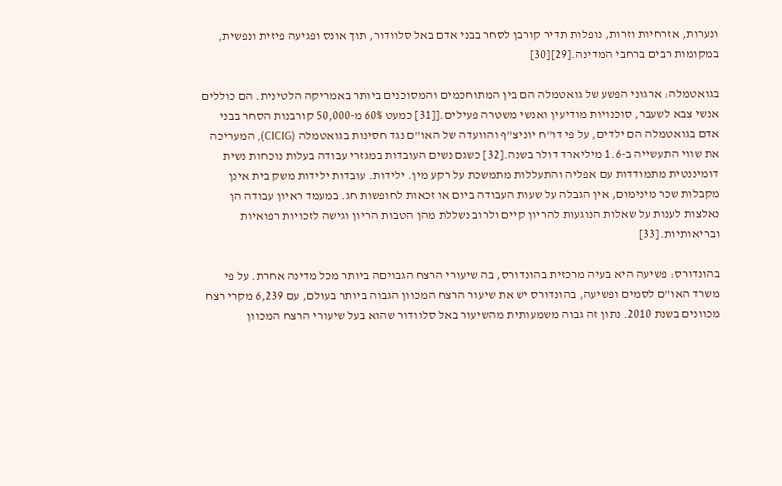ונערות, אזרחיות וזרות, נופלות תדיר קורבן לסחר בבני אדם באל סלוודור, תוך אונס ופגיעה פיזית ונפשית, במקומות רבים ברחבי המדינה.[29][30]

בגואטמלה: ארגוני הפשע של גואטמלה הם בין המתוחכמים והמסוכנים ביותר באמריקה הלטינית. הם כוללים אנשי צבא לשעבר, סוכנויות מודיעין ואנשי משטרה פעילים.[[31] כמעט 60% מ-50,000 קורבנות הסחר בבני אדם בגואטמלה הם ילדים, על פי דו"ח יוניצ"ף והוועדה של האו"ם נגד חסינות בגואטמלה (CICIG), המעריכה את שווי התעשייה ב-1.6 מיליארד דולר בשנה.[32] כשגם נשים העובדות במגזרי עבודה בעלות נוכחות נשית דומיננטית מתמודדות עם אפליה והתעללות מתמשכת על רקע מין. ילידות. עובדות ילידות משק בית אינן מקבלות שכר מינימום, אין הגבלה על שעות העבודה ביום או זכאות לחופשות חג. במעמד ראיון עבודה הן נאלצות לענות על שאלות הנוגעות להריון קיים ולרוב נשללת מהן הטבות הריון וגישה לזכויות רפואיות ובריאותיות.[33]

בהונדורס: פשיעה היא בעיה מרכזית בהונדורס, בה שיעורי הרצח הגבויםה ביותר מכל מדינה אחרת. על פי משרד האו"ם לסמים ופשיעה, בהונדורס יש את שיעור הרצח המכוון הגבוה ביותר בעולם, עם 6,239 מקרי רצח מכוונים בשנת 2010. נתון זה גבוה משמעותית מהשיעור באל סלוודור שהוא בעל שיעורי הרצח המכוון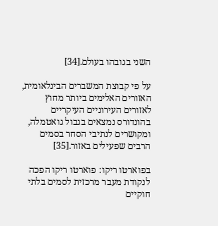השני בגובהו בעולם.[34]

על פי קבוצת המשברים הבינלאומית, האזורים האלימים ביותר מחוץ לאזורים העירוניים העיקריים בהונדורס נמצאים בגבול גואטמלה, ומקושרים לנתיבי הסחר בסמים הרבים שפעילים באזור.[35]

בפוארטו ריקו: פוארטו ריקו הפכה לנקודת מעבר מרכזית לסמים בלתי חוקיים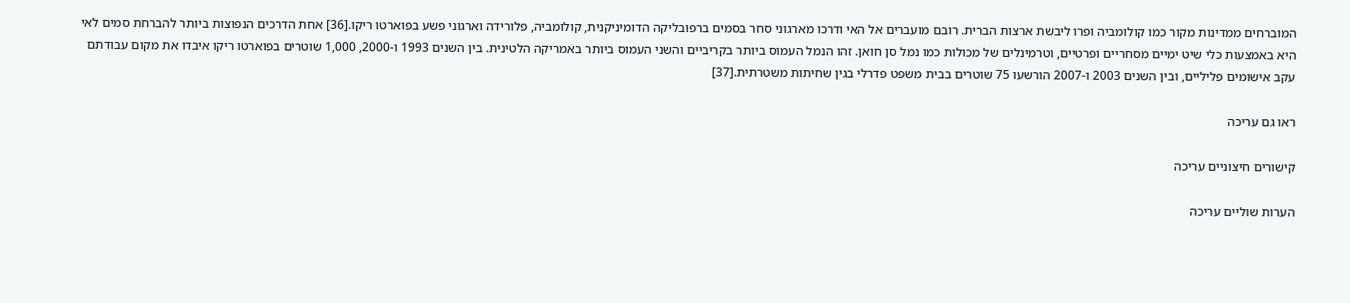המוברחים ממדינות מקור כמו קולומביה ופרו ליבשת ארצות הברית. רובם מועברים אל האי ודרכו מארגוני סחר בסמים ברפובליקה הדומיניקנית, קולומביה, פלורידה וארגוני פשע בפוארטו ריקו.[36] אחת הדרכים הנפוצות ביותר להברחת סמים לאי היא באמצעות כלי שיט ימיים מסחריים ופרטיים, וטרמינלים של מכולות כמו נמל סן חואן. זהו הנמל העמוס ביותר בקריביים והשני העמוס ביותר באמריקה הלטינית. בין השנים 1993 ו-2000, 1,000 שוטרים בפוארטו ריקו איבדו את מקום עבודתם עקב אישומים פליליים, ובין השנים 2003 ו-2007 הורשעו 75 שוטרים בבית משפט פדרלי בגין שחיתות משטרתית.[37]

ראו גם עריכה

קישורים חיצוניים עריכה

הערות שוליים עריכה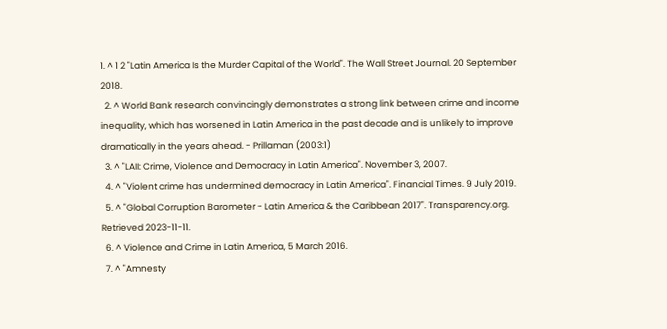1. ^ 1 2 "Latin America Is the Murder Capital of the World". The Wall Street Journal. 20 September 2018.
  2. ^ World Bank research convincingly demonstrates a strong link between crime and income inequality, which has worsened in Latin America in the past decade and is unlikely to improve dramatically in the years ahead. - Prillaman (2003:1)
  3. ^ "LAII: Crime, Violence and Democracy in Latin America". November 3, 2007.
  4. ^ "Violent crime has undermined democracy in Latin America". Financial Times. 9 July 2019.
  5. ^ "Global Corruption Barometer - Latin America & the Caribbean 2017". Transparency.org. Retrieved 2023-11-11.
  6. ^ Violence and Crime in Latin America, 5 March 2016.
  7. ^ "Amnesty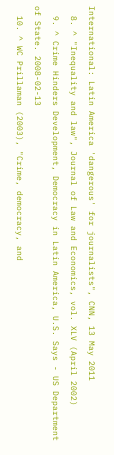International: Latin America 'dangerous' for journalists", CNN, 13 May 2011
  8. ^ "Inequality and law", Journal of Law and Economics, vol. XLV (April 2002)
  9. ^ Crime Hinders Development, Democracy in Latin America, U.S. Says - US Department of State. 2008-02-13
  10. ^ WC Prillaman (2003), "Crime, democracy, and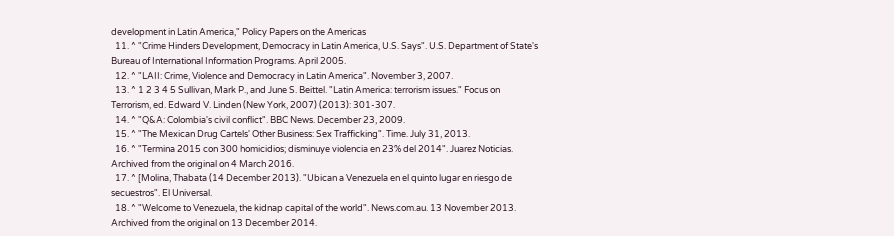development in Latin America," Policy Papers on the Americas
  11. ^ "Crime Hinders Development, Democracy in Latin America, U.S. Says". U.S. Department of State's Bureau of International Information Programs. April 2005.
  12. ^ "LAII: Crime, Violence and Democracy in Latin America". November 3, 2007.
  13. ^ 1 2 3 4 5 Sullivan, Mark P., and June S. Beittel. "Latin America: terrorism issues." Focus on Terrorism, ed. Edward V. Linden (New York, 2007) (2013): 301-307.
  14. ^ "Q&A: Colombia's civil conflict". BBC News. December 23, 2009.
  15. ^ "The Mexican Drug Cartels' Other Business: Sex Trafficking". Time. July 31, 2013.
  16. ^ "Termina 2015 con 300 homicidios; disminuye violencia en 23% del 2014". Juarez Noticias. Archived from the original on 4 March 2016.
  17. ^ [Molina, Thabata (14 December 2013). "Ubican a Venezuela en el quinto lugar en riesgo de secuestros". El Universal.
  18. ^ "Welcome to Venezuela, the kidnap capital of the world". News.com.au. 13 November 2013. Archived from the original on 13 December 2014.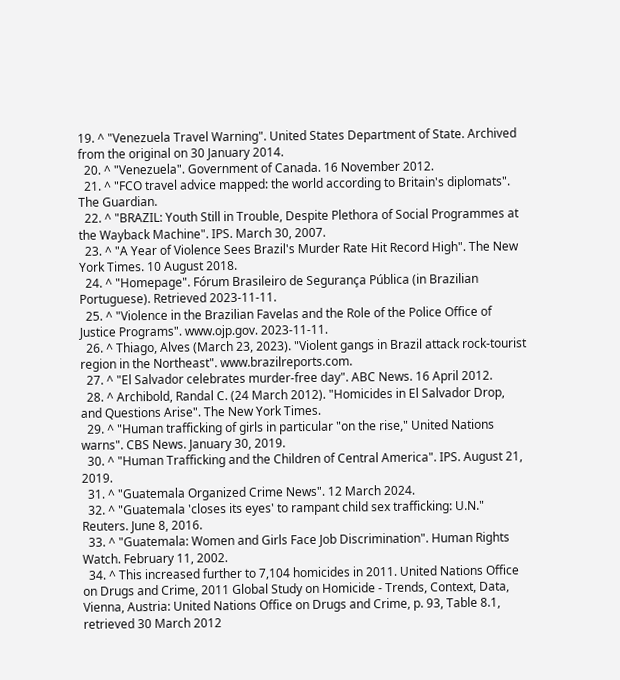19. ^ "Venezuela Travel Warning". United States Department of State. Archived from the original on 30 January 2014.
  20. ^ "Venezuela". Government of Canada. 16 November 2012.
  21. ^ "FCO travel advice mapped: the world according to Britain's diplomats". The Guardian.
  22. ^ "BRAZIL: Youth Still in Trouble, Despite Plethora of Social Programmes at the Wayback Machine". IPS. March 30, 2007.
  23. ^ "A Year of Violence Sees Brazil's Murder Rate Hit Record High". The New York Times. 10 August 2018.
  24. ^ "Homepage". Fórum Brasileiro de Segurança Pública (in Brazilian Portuguese). Retrieved 2023-11-11.
  25. ^ "Violence in the Brazilian Favelas and the Role of the Police Office of Justice Programs". www.ojp.gov. 2023-11-11.
  26. ^ Thiago, Alves (March 23, 2023). "Violent gangs in Brazil attack rock-tourist region in the Northeast". www.brazilreports.com.
  27. ^ "El Salvador celebrates murder-free day". ABC News. 16 April 2012.
  28. ^ Archibold, Randal C. (24 March 2012). "Homicides in El Salvador Drop, and Questions Arise". The New York Times.
  29. ^ "Human trafficking of girls in particular "on the rise," United Nations warns". CBS News. January 30, 2019.
  30. ^ "Human Trafficking and the Children of Central America". IPS. August 21, 2019.
  31. ^ "Guatemala Organized Crime News". 12 March 2024.
  32. ^ "Guatemala 'closes its eyes' to rampant child sex trafficking: U.N." Reuters. June 8, 2016.
  33. ^ "Guatemala: Women and Girls Face Job Discrimination". Human Rights Watch. February 11, 2002.
  34. ^ This increased further to 7,104 homicides in 2011. United Nations Office on Drugs and Crime, 2011 Global Study on Homicide - Trends, Context, Data, Vienna, Austria: United Nations Office on Drugs and Crime, p. 93, Table 8.1, retrieved 30 March 2012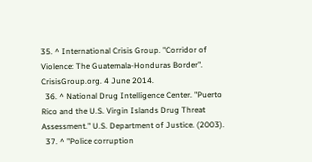35. ^ International Crisis Group. "Corridor of Violence: The Guatemala-Honduras Border". CrisisGroup.org. 4 June 2014.
  36. ^ National Drug Intelligence Center. "Puerto Rico and the U.S. Virgin Islands Drug Threat Assessment." U.S. Department of Justice. (2003).
  37. ^ "Police corruption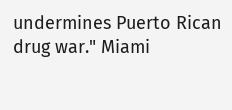undermines Puerto Rican drug war." Miami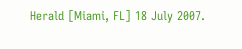Herald [Miami, FL] 18 July 2007.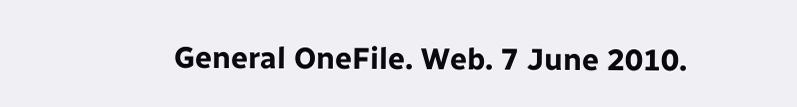General OneFile. Web. 7 June 2010.